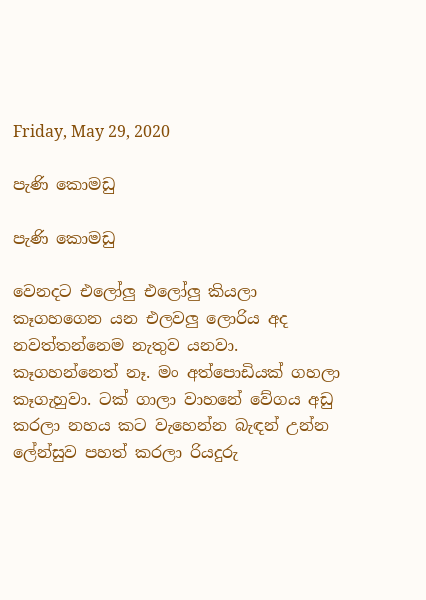Friday, May 29, 2020

පැණි කොමඩු

පැණි කොමඩු

වෙනදට එලෝලු එලෝලු කියලා කෑගහගෙන යන එලවලු ලොරිය අද නවත්තන්නෙම නැතුව යනවා. කෑගහන්නෙත් නෑ. මං අත්පොඩියක් ගහලා කෑගැහුවා. ටක් ගාලා වාහනේ වේගය අඩු කරලා නහය කට වැහෙන්න බැඳන් උන්න ලේන්සුව පහත් කරලා රියදුරු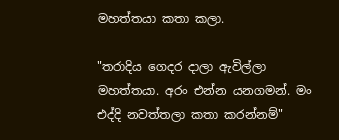මහත්තයා කතා කලා.

"තරාදිය ගෙදර දාලා ඇවිල්ලා මහත්තයා. අරං එන්න යනගමන්. මං එද්දි නවත්තලා කතා කරන්නම්"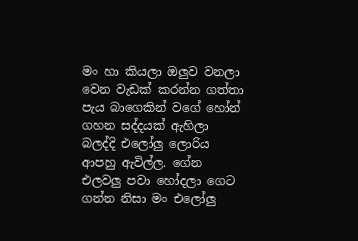මං හා කියලා ඔලුව වනලා වෙන වැඩක් කරන්න ගත්තා පැය බාගෙකින් වගේ හෝන් ගහන සද්දයක් ඇහිලා බලද්දි එලෝලු ලොරිය ආපහු ඇවිල්ල. ගේන එලවලු පවා හෝදලා ගෙට ගන්න නිසා මං එලෝලු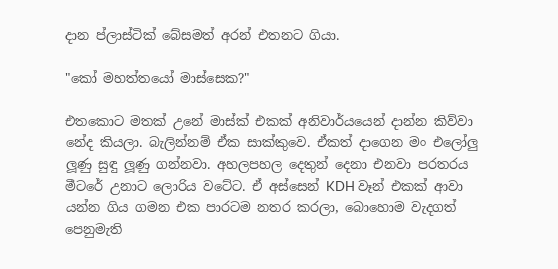දාන ප්ලාස්ටික් බේසමත් අරන් එතනට ගියා.

"කෝ මහත්තයෝ මාස්සෙක?"

එතකොට මතක් උනේ මාස්ක් එකක් අනිවාර්යයෙන් දාන්න කිව්වා නේද කියලා. බැලින්නම් ඒක සාක්කුවෙ. ඒකත් දාගෙන මං එලෝලු ලූණු සුඳු ලූණු ගන්නවා. අහලපහල දෙතුන් දෙනා එනවා පරතරය මීටරේ උනාට ලොරිය වටේට. ඒ අස්සෙන් KDH වෑන් එකක් ආවා යන්න ගිය ගමන එක පාරටම නතර කරලා, බොහොම වැදගත් පෙනුමැති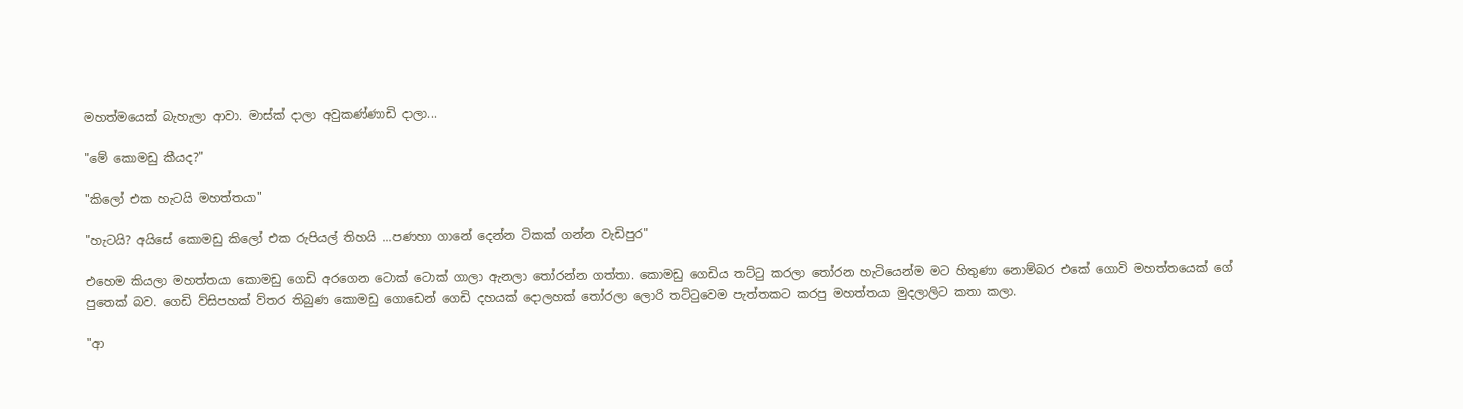මහත්මයෙක් බැහැලා ආවා. මාස්ක් දාලා අවුකණ්ණාඩි දාලා...

"මේ කොමඩු කීයද?"

"කිලෝ එක හැටයි මහත්තයා"

"හැටයි? අයිසේ කොමඩු කිලෝ එක රුපියල් තිහයි ...පණහා ගානේ දෙන්න ටිකක් ගන්න වැඩිපුර"

එහෙම කියලා මහත්තයා කොමඩු ගෙඩි අරගෙන ටොක් ටොක් ගාලා ඇනලා තෝරන්න ගත්තා. කොමඩු ගෙඩිය තට්ටු කරලා තෝරන හැටියෙන්ම මට හිතුණා නොම්බර එකේ ගොවි මහත්තයෙක් ගේ පුතෙක් බව. ගෙඩි ව්සිපහක් ව්තර තිබුණ කොමඩු ගොඩෙන් ගෙඩි දහයක් දොලහක් තෝරලා ලොරි තට්ටුවෙම පැත්තකට කරපු මහත්තයා මුදලාලිට කතා කලා.

"ආ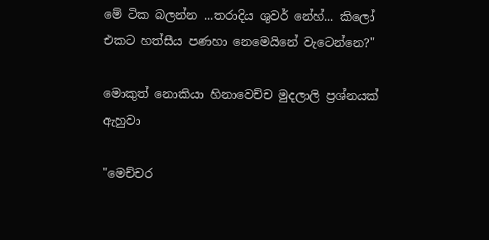මේ ටික බලන්න ...තරාදිය ශුවර් නේහ්... කිලෝ එකට හත්සීය පණහා නෙමෙයිනේ වැටෙන්නෙ?"

මොකුත් නොකියා හිනාවෙච්ච මුදලාලි ප්‍රශ්නයක් ඇහුවා

"මෙච්චර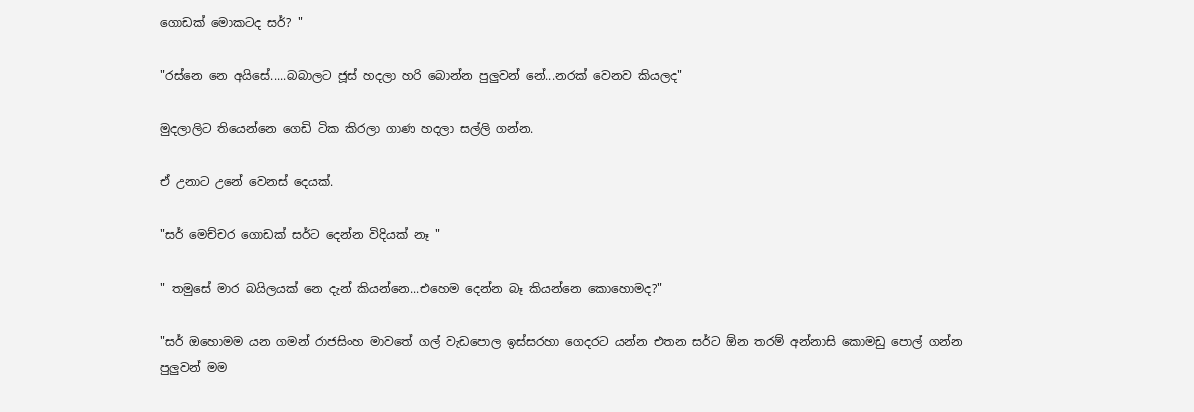ගොඩක් මොකටද සර්? "

"රස්නෙ නෙ අයිසේ.....බබාලට ජූස් හදලා හරි බොන්න පුලුවන් නේ...නරක් වෙනව කියලද"

මුදලාලිට තියෙන්නෙ ගෙඩි ටික කිරලා ගාණ හදලා සල්ලි ගන්න.

ඒ උනාට උනේ වෙනස් දෙයක්.

"සර් මෙච්චර ගොඩක් සර්ට දෙන්න විදියක් නෑ "

" තමුසේ මාර බයිලයක් නෙ දැන් කියන්නෙ...එහෙම දෙන්න බෑ කියන්නෙ කොහොමද?"

"සර් ඔහොමම යන ගමන් රාජසිංහ මාවතේ ගල් වැඩපොල ඉස්සරහා ගෙදරට යන්න එතන සර්ට ඕන තරම් අන්නාසි කොමඩු පොල් ගන්න පුලුවන් මම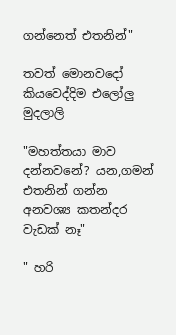ගන්නෙත් එතනින්"

තවත් මොනවදෝ කියවෙද්දිම එලෝලු මුදලාලි

"මහත්තයා මාව දන්නවනේ? යන,ගමන් එතනින් ගන්න අනවශ්‍ය කතන්දර වැඩක් නෑ"

" හරි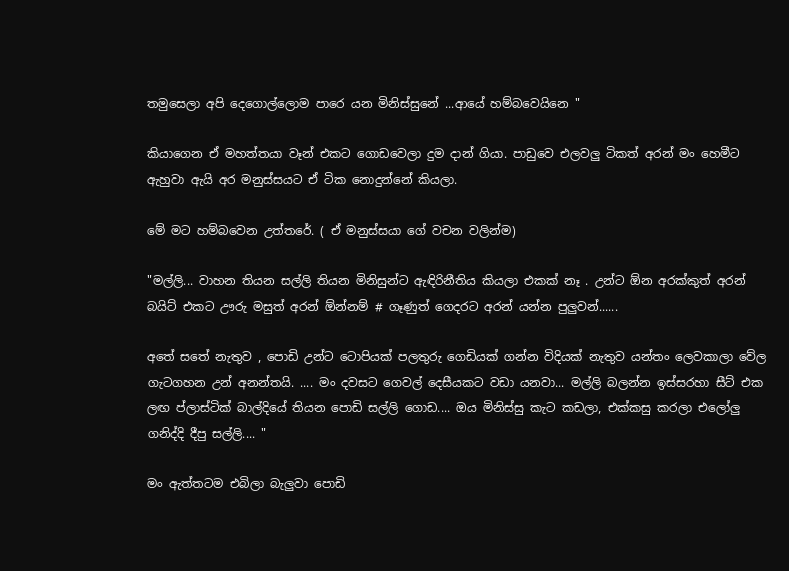තමුසෙලා අපි දෙගොල්ලොම පාරෙ යන මිනිස්සුනේ ...ආයේ හම්බවෙයිනෙ "

කියාගෙන ඒ මහත්තයා වෑන් එකට ගොඩවෙලා දුම දාන් ගියා. පාඩුවෙ එලවලු ටිකත් අරන් මං හෙමීට ඇහුවා ඇයි අර මනුස්සයට ඒ ටික නොදුන්නේ කියලා.

මේ මට හම්බවෙන උත්තරේ. ( ඒ මනුස්සයා ගේ වචන වලින්ම)

"මල්ලි... වාහන තියන සල්ලි තියන මිනිසුන්ට ඇඳිරිනීතිය කියලා එකක් නෑ . උන්ට ඕන අරක්කුත් අරන් බයිට් එකට ඌරු මසුත් අරන් ඕන්නම් # ගෑණුත් ගෙදරට අරන් යන්න පුලුවන්......

අතේ සතේ නැතුව , පොඩි උන්ට ටොපියක් පලතුරු ගෙඩියක් ගන්න විදියක් නැතුව යන්තං ලෙවකාලා වේල ගැටගහන උන් අනන්තයි. .... මං දවසට ගෙවල් දෙසීයකට වඩා යනවා... මල්ලි බලන්න ඉස්සරහා සීට් එක ලඟ ප්ලාස්ටික් බාල්දියේ තියන පොඩි සල්ලි ගොඩ.... ඔය මිනිස්සු කැට කඩලා, එක්කසු කරලා එලෝලු ගනිද්දි දීපු සල්ලි.... "

මං ඇත්තටම එබිලා බැලුවා පොඩි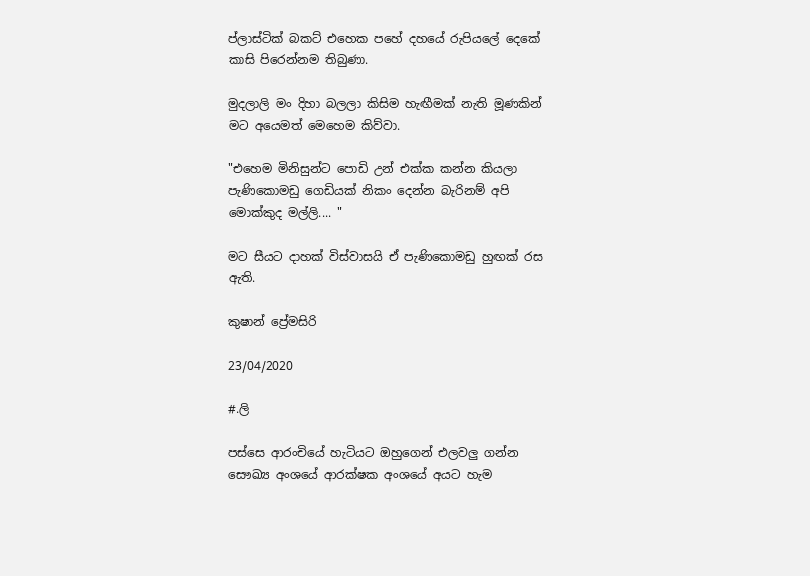ප්ලාස්ටික් බකට් එහෙක පහේ දහයේ රුපියලේ දෙකේ කාසි පිරෙන්නම තිබුණා.

මුදලාලි මං දිහා බලලා කිසිම හැඟීමක් නැති මූණකින් මට අයෙමත් මෙහෙම කිව්වා.

"එහෙම මිනිසුන්ට පොඩි උන් එක්ක කන්න කියලා පැණිකොමඩු ගෙඩියක් නිකං දෙන්න බැරිනම් අපි මොක්කුද මල්ලි.... "

මට සීයට දාහක් විස්වාසයි ඒ පැණිකොමඩු හුඟක් රස ඇති.

කුෂාන් ප්‍රේමසිරි

23/04/2020

#.ලි

පස්සෙ ආරංචියේ හැටියට ඔහුගෙන් එලවලු ගන්න සෞඛ්‍ය අංශයේ ආරක්ෂක අංශයේ අයට හැම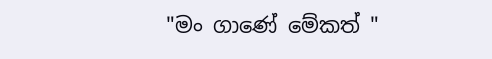"මං ගාණේ මේකත් "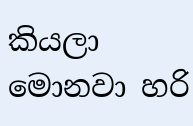කියලා මොනවා හරි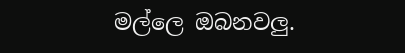මල්ලෙ ඔබනවලු.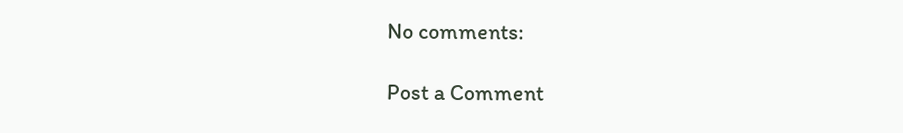No comments:

Post a Comment